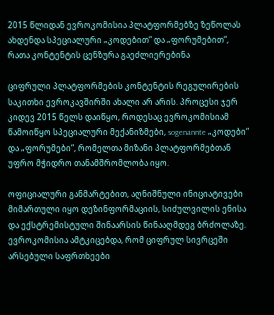2015 წლიდან ევროკომისია პლატფორმებზე ზეწოლას ახდენდა სპეციალური „კოდებით“ და „ფორუმებით“, რათა კონტენტის ცენზურა გაეძლიერებინა

ციფრული პლატფორმების კონტენტის რეგულირების საკითხი ევროკავშირში ახალი არ არის. პროცესი ჯერ კიდევ 2015 წელს დაიწყო, როდესაც ევროკომისიამ წამოიწყო სპეციალური მექანიზმები, sogenannte „კოდები“ და „ფორუმები“, რომელთა მიზანი პლატფორმებთან უფრო მჭიდრო თანამშრომლობა იყო.

ოფიციალური განმარტებით, აღნიშნული ინიციატივები მიმართული იყო დეზინფორმაციის, სიძულვილის ენისა და ექსტრემისტული შინაარსის წინააღმდეგ ბრძოლაზე. ევროკომისია ამტკიცებდა, რომ ციფრულ სივრცეში არსებული საფრთხეები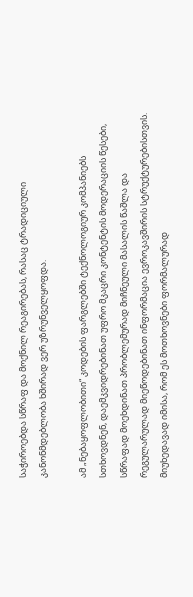საჭიროებდა სწრაფ და მოქნილ რეაგირებას, რასაც ტრადიციული კანონმდებლობა ხშირად ვერ უზრუნველყოფდა.

ამ „ნებაყოფლობითი“ კოდების ფარგლებში ტექნოლოგიურ კომპანიებს სთხოვდნენ, დაემკვიდრებინათ უფრო მკაცრი კონტენტის მოდერაციის წესები, სწრაფად მოეხდინათ პრობლემურად მიჩნეული მასალის წაშლა და რეგულარულად მიეწოდებინათ ინფორმაცია ევროკავშირის სტრუქტურებისთვის. მიუხედავად იმისა, რომ ეს მოთხოვნები ფორმალურად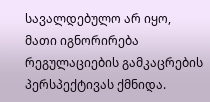სავალდებულო არ იყო, მათი იგნორირება რეგულაციების გამკაცრების პერსპექტივას ქმნიდა.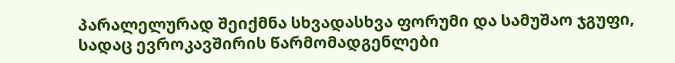პარალელურად შეიქმნა სხვადასხვა ფორუმი და სამუშაო ჯგუფი, სადაც ევროკავშირის წარმომადგენლები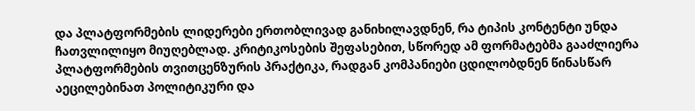და პლატფორმების ლიდერები ერთობლივად განიხილავდნენ, რა ტიპის კონტენტი უნდა ჩათვლილიყო მიუღებლად. კრიტიკოსების შეფასებით, სწორედ ამ ფორმატებმა გააძლიერა პლატფორმების თვითცენზურის პრაქტიკა, რადგან კომპანიები ცდილობდნენ წინასწარ აეცილებინათ პოლიტიკური და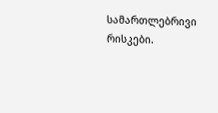სამართლებრივი რისკები.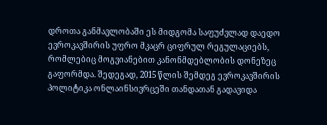დროთა განმავლობაში ეს მიდგომა საფუძვლად დაედო ევროკავშირის უფრო მკაცრ ციფრულ რეგულაციებს, რომლებიც მოგვიანებით კანონმდებლობის დონეზეც გაფორმდა. შედეგად, 2015 წლის შემდეგ ევროკავშირის პოლიტიკა ონლაინსივრცეში თანდათან გადავიდა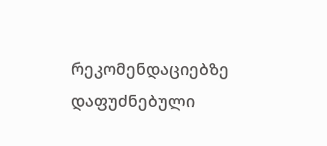რეკომენდაციებზე დაფუძნებული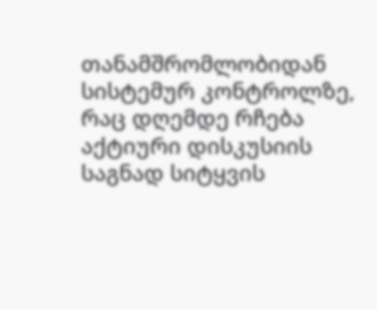თანამშრომლობიდან სისტემურ კონტროლზე, რაც დღემდე რჩება აქტიური დისკუსიის საგნად სიტყვის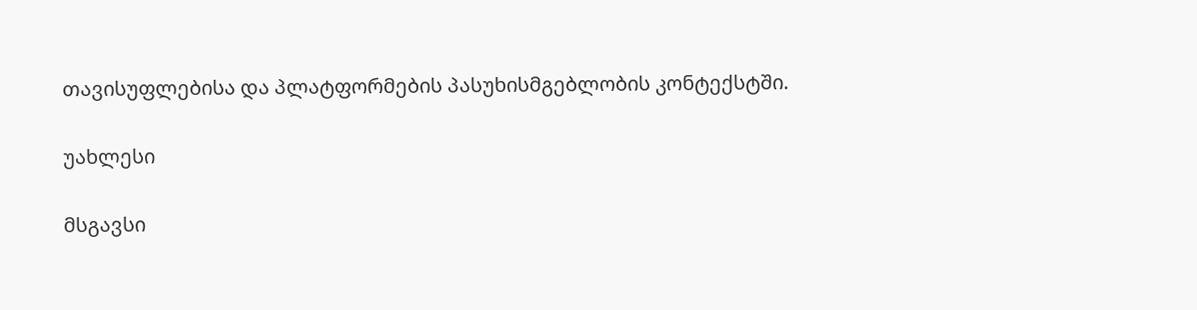თავისუფლებისა და პლატფორმების პასუხისმგებლობის კონტექსტში.

უახლესი

მსგავსი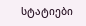სტატიები